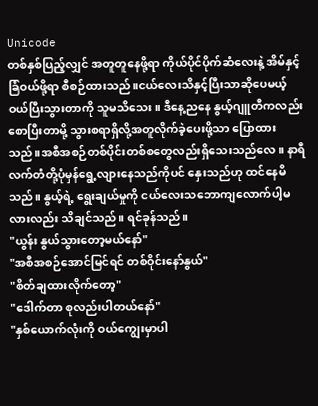Unicode
တစ်နှစ်ပြည့်လျှင် အတူတူနေဖို့ရာ ကိုယ်ပိုင်ပိုက်ဆံလေးနဲ့ အိမ်နှင့်ခြံဝယ်ဖို့ရာ စီစဉ်ထားသည်။ငယ်လေးသိနှင့်ပြီးသာဆိုပေမယ့် ဝယ်ပြီးသွားတာကို သူမသိသေး။ ဒီနေ့ညနေ နွယ့်ဂျူတီကလည်းစောပြီးတာမို့ သွားစရာရှိလို့အတူလိုက်ခဲ့ပေးဖို့သာ ပြောထားသည်။အစီအစဉ်တစ်ပိုင်းတစ်စတွေလည်းရှိသေးသည်လေ။ နာရီလက်တံတို့ပုံမှန်ရွေ့လျားနေသည်ကိုပင် နှေးသည်ဟု ထင်နေမိသည်။ နွယ့်ရဲ့ ရွေးချယ်မှုကို ငယ်လေးသဘောကျလောက်ပါ့မလားလည်း သိချင်သည်။ ရင်ခုန်သည်။
"ယွန်း နွယ်သွားတော့မယ်နော်"
"အစီအစဉ်အောင်မြင်ရင် တစ်ဝိုင်းနော်နွယ်"
"စိတ်ချထားလိုက်တော့"
"ဒေါက်တာ စုလည်းပါတယ်နော်"
"နှစ်ယောက်လုံးကို ဝယ်ကျွေးမှာပါ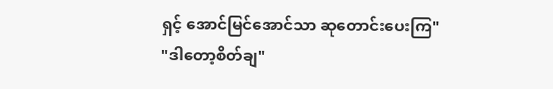ရှင့် အောင်မြင်အောင်သာ ဆုတောင်းပေးကြ"
"ဒါတော့စိတ်ချ"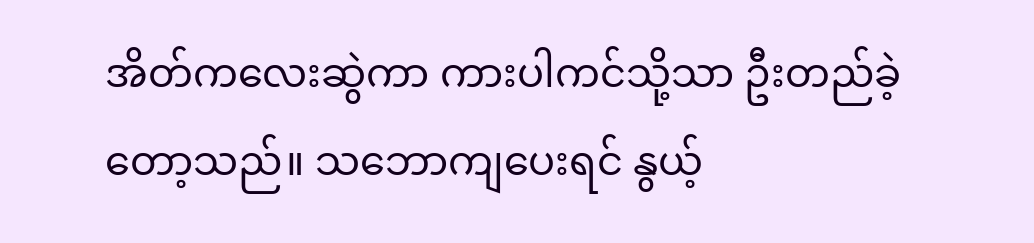အိတ်ကလေးဆွဲကာ ကားပါကင်သို့သာ ဦးတည်ခဲ့တော့သည်။ သဘောကျပေးရင် နွယ့်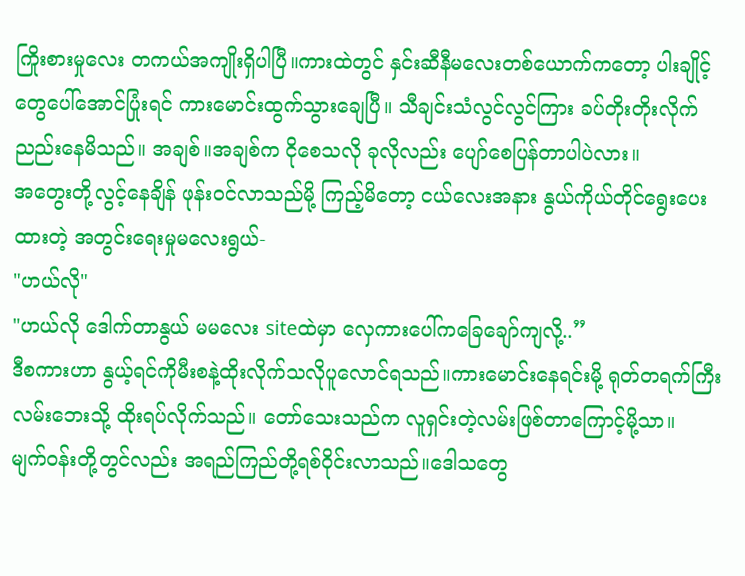ကြိုးစားမှုလေး တကယ်အကျိုးရှိပါပြီ။ကားထဲတွင် နှင်းဆီနီမလေးတစ်ယောက်ကတော့ ပါးချိုင့်တွေပေါ်အောင်ပြုံးရင် ကားမောင်းထွက်သွားချေပြီ။ သီချင်းသံလွင်လွင်ကြား ခပ်တိုးတိုးလိုက်ညည်းနေမိသည်။ အချစ်။အချစ်က ငိုစေသလို ခုလိုလည်း ပျော်စေပြန်တာပါပဲလား။
အတွေးတို့လွင့်နေချိန် ဖုန်းဝင်လာသည်မို့ ကြည့်မိတော့ ငယ်လေးအနား နွယ်ကိုယ်တိုင်ရွေးပေးထားတဲ့ အတွင်းရေးမှုမလေးရွယ်-
"ဟယ်လို"
"ဟယ်လို ဒေါက်တာနွယ် မမလေး siteထဲမှာ လှေကားပေါ်ကခြေချော်ကျလို့..”
ဒီစကားဟာ နွယ့်ရင်ကိုမီးစနဲ့ထိုးလိုက်သလိုပူလောင်ရသည်။ကားမောင်းနေရင်းမို့ ရုတ်တရက်ကြီးလမ်းဘေးသို့ ထိုးရပ်လိုက်သည်။ တော်သေးသည်က လူရှင်းတဲ့လမ်းဖြစ်တာကြောင့်မို့သာ။
မျက်ဝန်းတို့တွင်လည်း အရည်ကြည်တို့ရစ်ဝိုင်းလာသည်။ဒေါသတွေ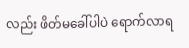လည်း ဖိတ်မခေါ်ပါပဲ ရောက်လာရ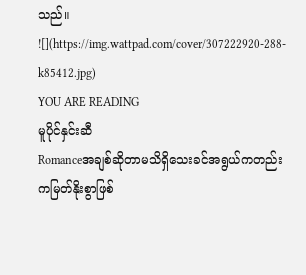သည်။
![](https://img.wattpad.com/cover/307222920-288-k85412.jpg)
YOU ARE READING
မူပိုင်နှင်းဆီ
Romanceအချစ်ဆိုတာမသိရှိသေးခင်အရွယ်ကတည်းကမြတ်နိုးစွာဖြစ်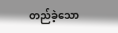တည်ခဲ့သော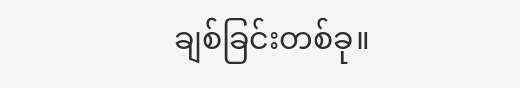ချစ်ခြင်းတစ်ခု။